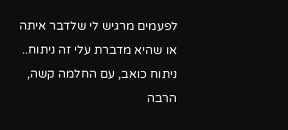לפעמים מרגיש לי שלדבר איתה או שהיא מדברת עלי זה ניתוח..
ניתוח כואב, עם החלמה קשה, הרבה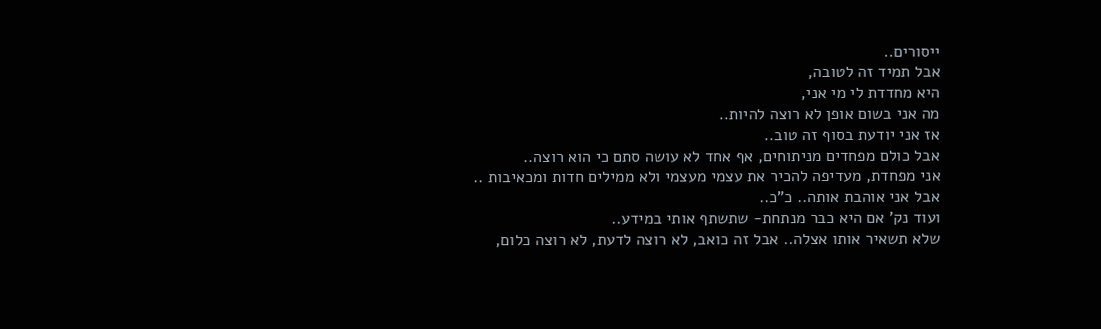ייסורים..
אבל תמיד זה לטובה,
היא מחדדת לי מי אני,
מה אני בשום אופן לא רוצה להיות..
אז אני יודעת בסוף זה טוב..
אבל כולם מפחדים מניתוחים, אף אחד לא עושה סתם כי הוא רוצה..
אני מפחדת, מעדיפה להכיר את עצמי מעצמי ולא ממילים חדות ומכאיבות ..
אבל אני אוהבת אותה.. כ"כ..
ועוד נק' אם היא כבר מנתחת- שתשתף אותי במידע..
שלא תשאיר אותו אצלה.. אבל זה כואב, לא רוצה לדעת, לא רוצה כלום,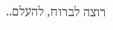רוצה לברוח, להעלם..